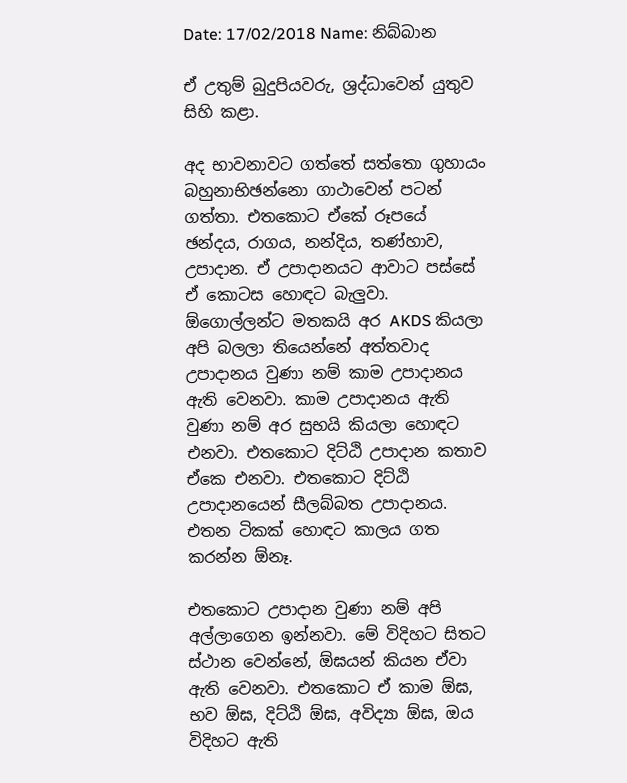Date: 17/02/2018 Name: නිබ්බාන

ඒ උතුම් බුදුපියවරු, ශ්‍රද්ධාවෙන් යුතුව සිහි කළා.

අද භාවනාවට ගත්තේ සත්තො ගුහායං බහුනාභිඡන්නො ගාථාවෙන් පටන් ගත්තා. එතකොට ඒකේ රූපයේ ඡන්දය, රාගය, නන්දිය, තණ්හාව, උපාදාන. ඒ උපාදානයට ආවාට පස්සේ ඒ කොටස හොඳට බැලුවා. ඕගොල්ලන්ට මතකයි අර AKDS කියලා අපි බලලා තියෙන්නේ අත්තවාද උපාදානය වුණා නම් කාම උපාදානය ඇති වෙනවා. කාම උපාදානය ඇති වුණා නම් අර සුභයි කියලා හොඳට එනවා. එතකොට දිට්ඨි උපාදාන කතාව ඒකෙ එනවා. එතකොට දිට්ඨි උපාදානයෙන් සීලබ්බත උපාදානය. එතන ටිකක් හොඳට කාලය ගත කරන්න ඕනෑ.

එතකොට උපාදාන වුණා නම් අපි අල්ලාගෙන ඉන්නවා. මේ විදිහට සිතට ස්ථාන වෙන්නේ, ඕඝයන් කියන ඒවා ඇති වෙනවා. එතකොට ඒ කාම ඕඝ, භව ඕඝ, දිට්ඨි ඕඝ, අවිද්‍යා ඕඝ, ඔය විදිහට ඇති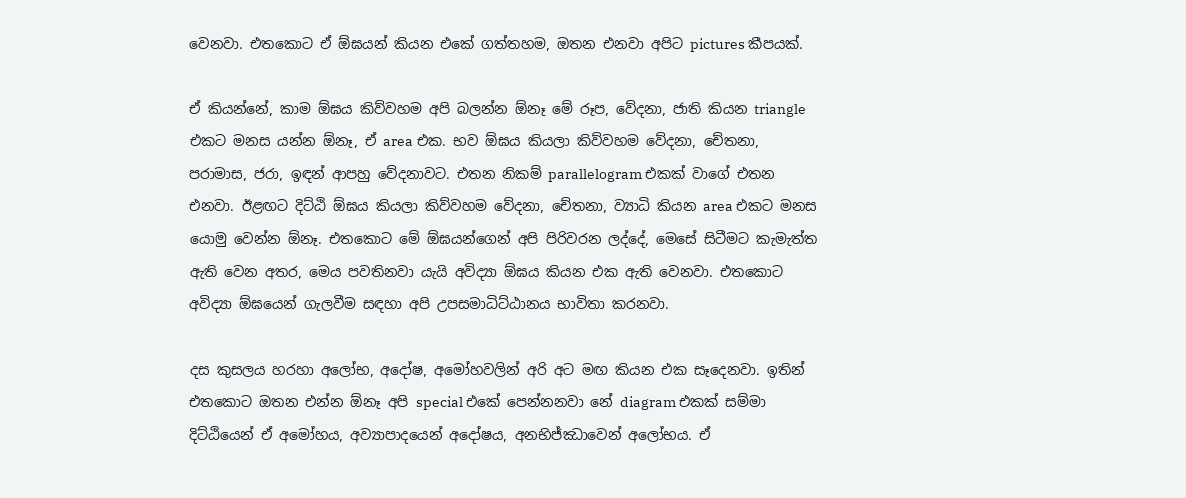වෙනවා. එතකොට ඒ ඕඝයන් කියන එකේ ගත්තහම, ඔතන එනවා අපිට pictures කීපයක්.

ඒ කියන්නේ, කාම ඕඝය කිව්වහම අපි බලන්න ඕනෑ මේ රූප, වේදනා, ජාති කියන triangle එකට මනස යන්න ඕනෑ, ඒ area එක. භව ඕඝය කියලා කිව්වහම වේදනා, චේතනා, පරාමාස, ජරා, ඉඳන් ආපහු වේදනාවට. එතන නිකම් parallelogram එකක් වාගේ එතන එනවා. ඊළඟට දිට්ඨි ඕඝය කියලා කිව්වහම වේදනා, චේතනා, ව්‍යාධි කියන area එකට මනස යොමු වෙන්න ඕනෑ. එතකොට මේ ඕඝයන්ගෙන් අපි පිරිවරන ලද්දේ, මෙසේ සිටීමට කැමැත්ත ඇති වෙන අතර, මෙය පවතිනවා යැයි අවිද්‍යා ඕඝය කියන එක ඇති වෙනවා. එතකොට අවිද්‍යා ඕඝයෙන් ගැලවීම සඳහා අපි උපසමාධිට්ඨානය භාවිතා කරනවා.

දස කුසලය හරහා අලෝභ, අදෝෂ, අමෝහවලින් අරි අට මඟ කියන එක සෑදෙනවා. ඉතින් එතකොට ඔතන එන්න ඕනෑ අපි special එකේ පෙන්නනවා නේ diagram එකක් සම්මා දිට්ඨියෙන් ඒ අමෝහය, අව්‍යාපාදයෙන් අදෝෂය, අනභිජ්ඣාවෙන් අලෝභය. ඒ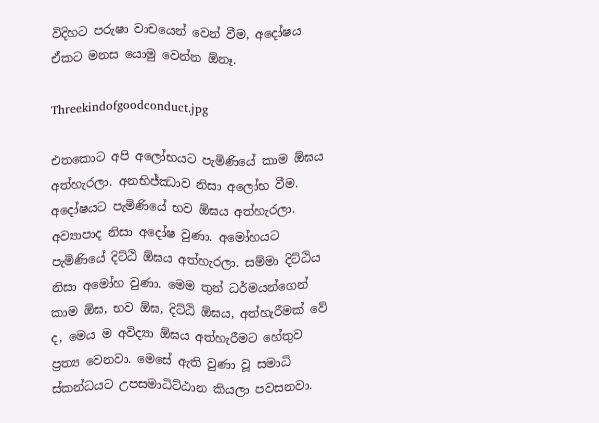විදිහට පරුෂා වාචයෙන් වෙන් වීම, අදෝෂය ඒකට මනස යොමු වෙන්න ඕනෑ.

Threekindofgoodconduct.jpg

එතකොට අපි අලෝභයට පැමිණියේ කාම ඕඝය අත්හැරලා. අනභිජ්ඣාව නිසා අලෝභ වීම. අදෝෂයට පැමිණියේ භව ඕඝය අත්හැරලා. අව්‍යාපාද නිසා අදෝෂ වුණා. අමෝහයට පැමිණියේ දිට්ඨි ඕඝය අත්හැරලා. සම්මා දිට්ඨිය නිසා අමෝහ වුණා. මෙම තුන් ධර්මයන්ගෙන් කාම ඕඝ, භව ඕඝ, දිට්ඨි ඕඝය, අත්හැරීමක් වේ ද, මෙය ම අවිද්‍යා ඕඝය අත්හැරීමට හේතුව ප්‍රත්‍ය වෙනවා. මෙසේ ඇති වුණා වූ සමාධි ස්කන්ධයට උපසමාධිට්ඨාන කියලා පවසනවා.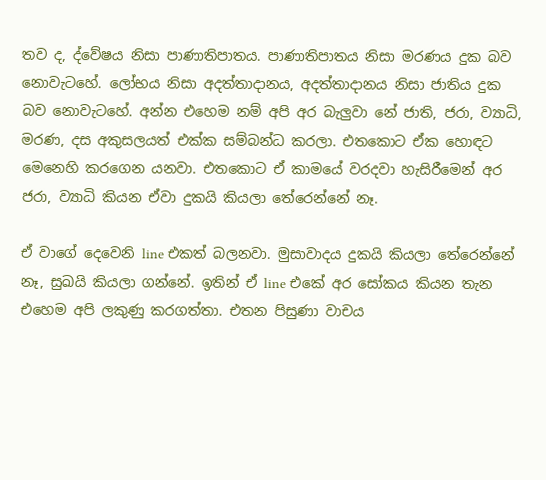තව ද, ද්වේෂය නිසා පාණාතිපාතය. පාණාතිපාතය නිසා මරණය දුක බව නොවැටහේ. ලෝභය නිසා අදත්තාදානය, අදත්තාදානය නිසා ජාතිය දුක බව නොවැටහේ. අන්න එහෙම නම් අපි අර බැලුවා නේ ජාති, ජරා, ව්‍යාධි, මරණ, දස අකුසලයත් එක්ක සම්බන්ධ කරලා. එතකොට ඒක හොඳට මෙනෙහි කරගෙන යනවා. එතකොට ඒ කාමයේ වරදවා හැසිරීමෙන් අර ජරා, ව්‍යාධි කියන ඒවා දුකයි කියලා තේරෙන්නේ නෑ.

ඒ වාගේ දෙවෙනි line එකත් බලනවා. මුසාවාදය දුකයි කියලා තේරෙන්නේ නෑ, සුඛයි කියලා ගන්නේ. ඉතින් ඒ line එකේ අර සෝකය කියන තැන එහෙම අපි ලකුණු කරගත්තා. එතන පිසුණා වාචය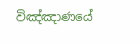විඤ්ඤාණයේ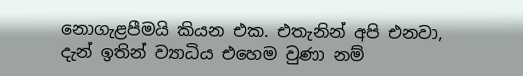නොගැළපීමයි කියන එක. එතැනින් අපි එනවා, දැන් ඉතින් ව්‍යාධිය එහෙම වුණා නම්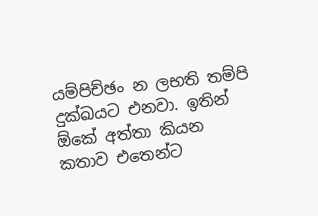යම්පිච්ඡං න ලභති තම්පි දුක්ඛයට එනවා. ඉතින් ඕකේ අත්තා කියන කතාව එතෙන්ට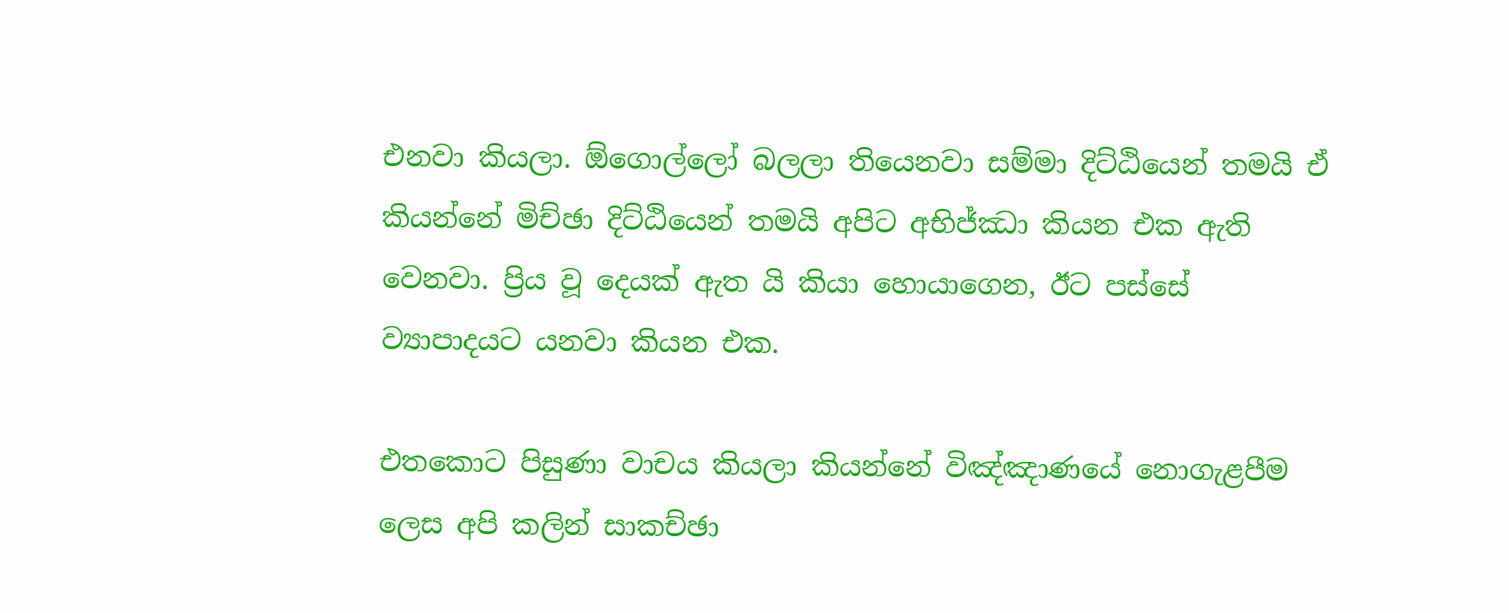එනවා කියලා. ඕගොල්ලෝ බලලා තියෙනවා සම්මා දිට්ඨියෙන් තමයි ඒ කියන්නේ මිච්ඡා දිට්ඨියෙන් තමයි අපිට අභිජ්ඣා කියන එක ඇති වෙනවා. ප්‍රිය වූ දෙයක් ඇත යි කියා හොයාගෙන, ඊට පස්සේ ව්‍යාපාදයට යනවා කියන එක.

එතකොට පිසුණා වාචය කියලා කියන්නේ විඤ්ඤාණයේ නොගැළපීම ලෙස අපි කලින් සාකච්ඡා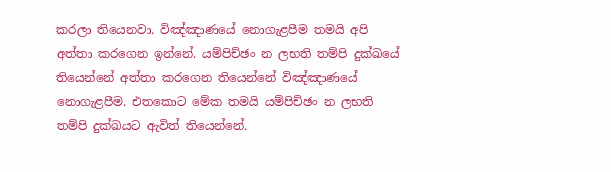කරලා තියෙනවා. විඤ්ඤාණයේ නොගැළපීම තමයි අපි අත්තා කරගෙන ඉන්නේ. යම්පිච්ඡං න ලභති තම්පි දුක්ඛයේ තියෙන්නේ අත්තා කරගෙන තියෙන්නේ විඤ්ඤාණයේ නොගැළපීම. එතකොට මේක තමයි යම්පිච්ඡං න ලභති තම්පි දුක්ඛයට ඇවිත් තියෙන්නේ.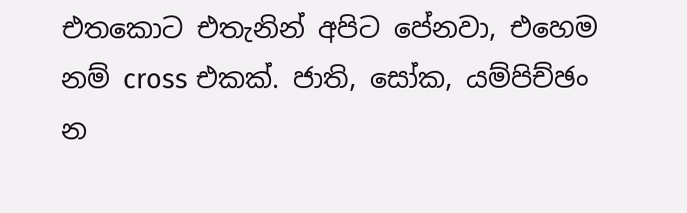එතකොට එතැනින් අපිට පේනවා, එහෙම නම් cross එකක්. ජාති, සෝක, යම්පිච්ඡං න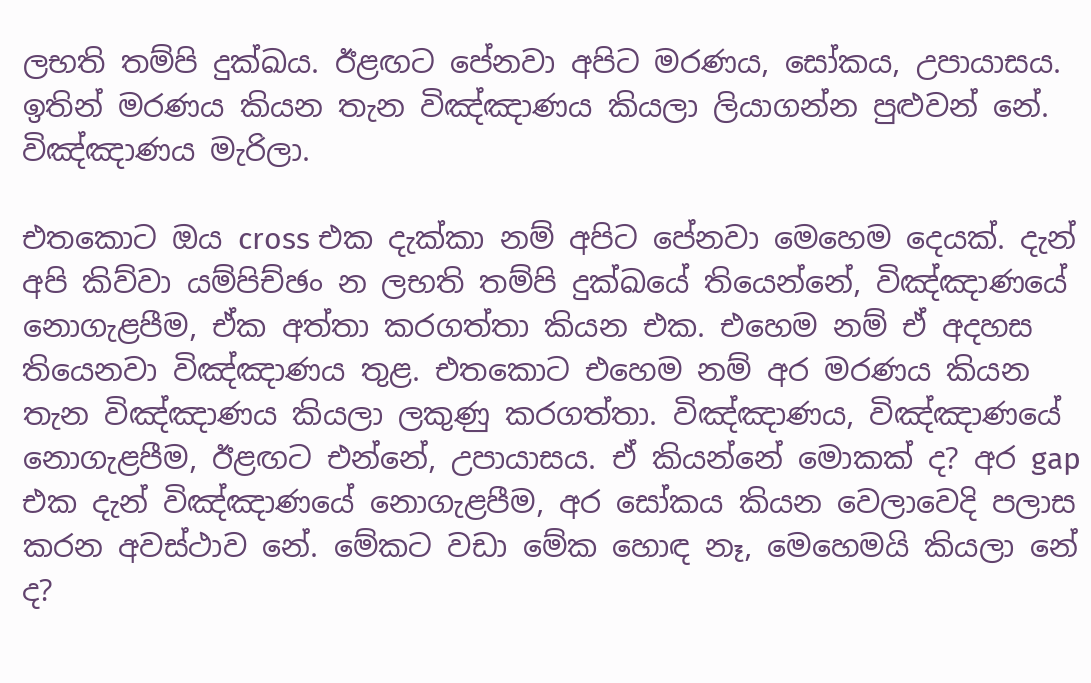ලභති තම්පි දුක්ඛය. ඊළඟට පේනවා අපිට මරණය, සෝකය, උපායාසය. ඉතින් මරණය කියන තැන විඤ්ඤාණය කියලා ලියාගන්න පුළුවන් නේ. විඤ්ඤාණය මැරිලා.

එතකොට ඔය cross එක දැක්කා නම් අපිට පේනවා මෙහෙම දෙයක්. දැන් අපි කිව්වා යම්පිච්ඡං න ලභති තම්පි දුක්ඛයේ තියෙන්නේ, විඤ්ඤාණයේ නොගැළපීම, ඒක අත්තා කරගත්තා කියන එක. එහෙම නම් ඒ අදහස තියෙනවා විඤ්ඤාණය තුළ. එතකොට එහෙම නම් අර මරණය කියන තැන විඤ්ඤාණය කියලා ලකුණු කරගත්තා. විඤ්ඤාණය, විඤ්ඤාණයේ නොගැළපීම, ඊළඟට එන්නේ, උපායාසය. ඒ කියන්නේ මොකක් ද? අර gap එක දැන් විඤ්ඤාණයේ නොගැළපීම, අර සෝකය කියන වෙලාවෙදි පලාස කරන අවස්ථාව නේ. මේකට වඩා මේක හොඳ නෑ, මෙහෙමයි කියලා නේ ද?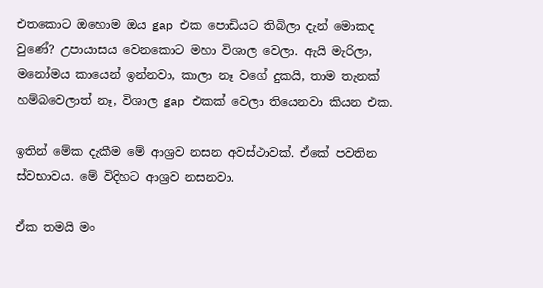එතකොට ඔහොම ඔය gap එක පොඩියට තිබිලා දැන් මොකද වුණේ? උපායාසය වෙනකොට මහා විශාල වෙලා. ඇයි මැරිලා, මනෝමය කායෙන් ඉන්නවා, කාලා නෑ වගේ දුකයි, තාම තැනක් හම්බවෙලාත් නෑ, විශාල gap එකක් වෙලා තියෙනවා කියන එක.

ඉතින් මේක දැකීම මේ ආශ්‍රව නසන අවස්ථාවක්. ඒකේ පවතින ස්වභාවය. මේ විදිහට ආශ්‍රව නසනවා.

ඒක තමයි මං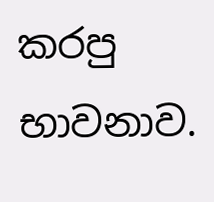කරපු භාවනාව.